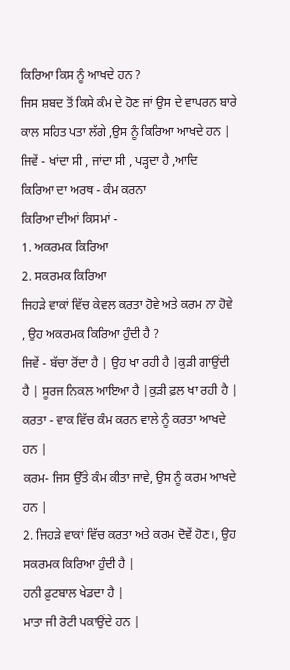ਕਿਰਿਆ ਕਿਸ ਨੂੰ ਆਖਦੇ ਹਨ ?
ਜਿਸ ਸ਼ਬਦ ਤੋਂ ਕਿਸੇ ਕੰਮ ਦੇ ਹੋਣ ਜਾਂ ਉਸ ਦੇ ਵਾਪਰਨ ਬਾਰੇ ਕਾਲ ਸਹਿਤ ਪਤਾ ਲੱਗੇ ,ਉਸ ਨੂੰ ਕਿਰਿਆ ਆਖਦੇ ਹਨ |
ਜਿਵੇਂ - ਖਾਂਦਾ ਸੀ , ਜਾਂਦਾ ਸੀ , ਪੜ੍ਹਦਾ ਹੈ ,ਆਦਿ
ਕਿਰਿਆ ਦਾ ਅਰਥ - ਕੰਮ ਕਰਨਾ
ਕਿਰਿਆ ਦੀਆਂ ਕਿਸਮਾਂ -
1. ਅਕਰਮਕ ਕਿਰਿਆ
2. ਸਕਰਮਕ ਕਿਰਿਆ
ਜਿਹੜੇ ਵਾਕਾਂ ਵਿੱਚ ਕੇਵਲ ਕਰਤਾ ਹੋਵੇ ਅਤੇ ਕਰਮ ਨਾ ਹੋਵੇ , ਉਹ ਅਕਰਮਕ ਕਿਰਿਆ ਹੁੰਦੀ ਹੈ ?
ਜਿਵੇਂ - ਬੱਚਾ ਰੋਂਦਾ ਹੈ | ਉਹ ਖਾ ਰਹੀ ਹੈ |ਕੁੜੀ ਗਾਉਂਦੀ ਹੈ | ਸੂਰਜ ਨਿਕਲ ਆਇਆ ਹੈ |ਕੁੜੀ ਫ਼ਲ ਖਾ ਰਹੀ ਹੈ |
ਕਰਤਾ - ਵਾਕ ਵਿੱਚ ਕੰਮ ਕਰਨ ਵਾਲੇ ਨੂੰ ਕਰਤਾ ਆਖਦੇ ਹਨ |
ਕਰਮ- ਜਿਸ ਉੱਤੇ ਕੰਮ ਕੀਤਾ ਜਾਵੇ, ਉਸ ਨੂੰ ਕਰਮ ਆਖਦੇ ਹਨ |
2. ਜਿਹੜੇ ਵਾਕਾਂ ਵਿੱਚ ਕਰਤਾ ਅਤੇ ਕਰਮ ਦੋਵੇਂ ਹੋਣ।, ਉਹ ਸਕਰਮਕ ਕਿਰਿਆ ਹੁੰਦੀ ਹੈ |
ਹਨੀ ਫ਼ੁਟਬਾਲ ਖੇਡਦਾ ਹੈ |
ਮਾਤਾ ਜੀ ਰੋਟੀ ਪਕਾਉਂਦੇ ਹਨ |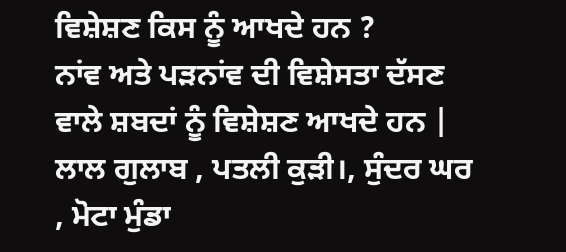ਵਿਸ਼ੇਸ਼ਣ ਕਿਸ ਨੂੰ ਆਖਦੇ ਹਨ ?
ਨਾਂਵ ਅਤੇ ਪੜਨਾਂਵ ਦੀ ਵਿਸ਼ੇਸਤਾ ਦੱਸਣ ਵਾਲੇ ਸ਼ਬਦਾਂ ਨੂੰ ਵਿਸ਼ੇਸ਼ਣ ਆਖਦੇ ਹਨ |
ਲਾਲ ਗੁਲਾਬ , ਪਤਲੀ ਕੁੜੀ।, ਸੁੰਦਰ ਘਰ , ਮੋਟਾ ਮੁੰਡਾ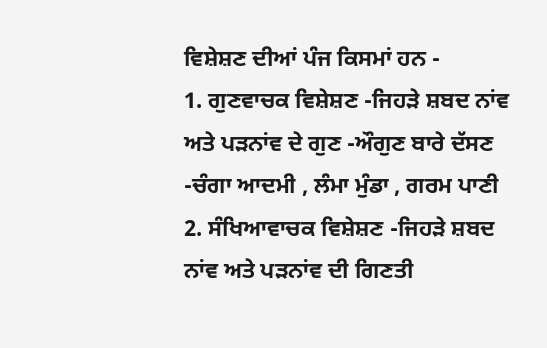ਵਿਸ਼ੇਸ਼ਣ ਦੀਆਂ ਪੰਜ ਕਿਸਮਾਂ ਹਨ -
1. ਗੁਣਵਾਚਕ ਵਿਸ਼ੇਸ਼ਣ -ਜਿਹੜੇ ਸ਼ਬਦ ਨਾਂਵ ਅਤੇ ਪੜਨਾਂਵ ਦੇ ਗੁਣ -ਔਗੁਣ ਬਾਰੇ ਦੱਸਣ -ਚੰਗਾ ਆਦਮੀ , ਲੰਮਾ ਮੁੰਡਾ , ਗਰਮ ਪਾਣੀ
2. ਸੰਖਿਆਵਾਚਕ ਵਿਸ਼ੇਸ਼ਣ -ਜਿਹੜੇ ਸ਼ਬਦ ਨਾਂਵ ਅਤੇ ਪੜਨਾਂਵ ਦੀ ਗਿਣਤੀ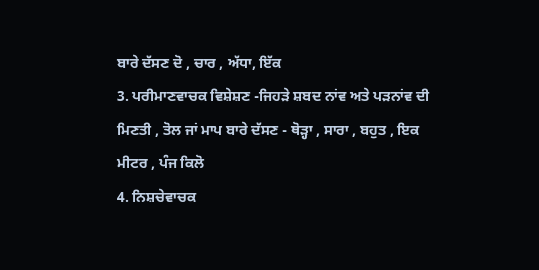ਬਾਰੇ ਦੱਸਣ ਦੋ , ਚਾਰ , ਅੱਧਾ, ਇੱਕ
3. ਪਰੀਮਾਣਵਾਚਕ ਵਿਸ਼ੇਸ਼ਣ -ਜਿਹੜੇ ਸ਼ਬਦ ਨਾਂਵ ਅਤੇ ਪੜਨਾਂਵ ਦੀ ਮਿਣਤੀ , ਤੋਲ ਜਾਂ ਮਾਪ ਬਾਰੇ ਦੱਸਣ - ਥੋੜ੍ਹਾ , ਸਾਰਾ , ਬਹੁਤ , ਇਕ ਮੀਟਰ , ਪੰਜ ਕਿਲੋ
4. ਨਿਸ਼ਚੇਵਾਚਕ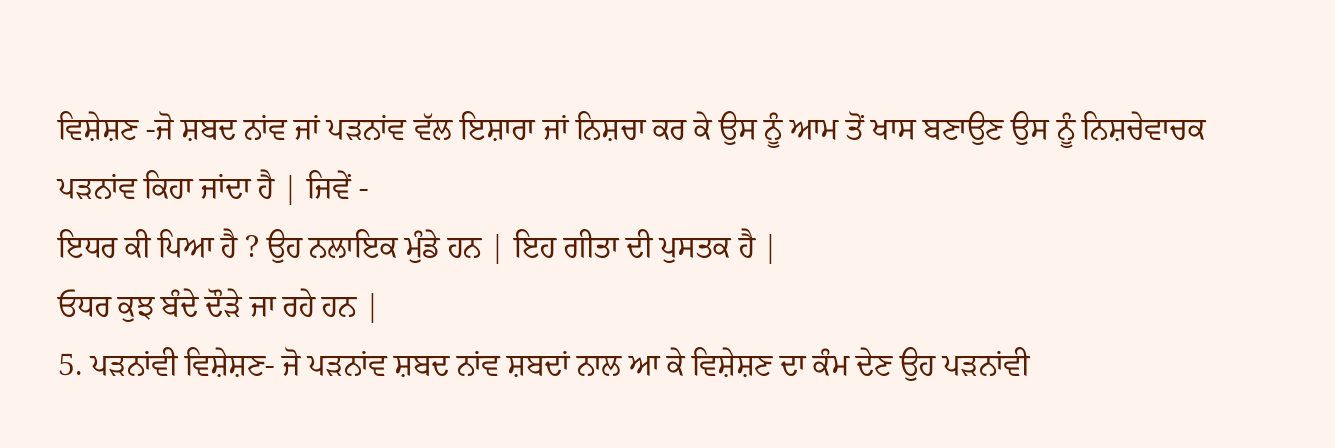ਵਿਸ਼ੇਸ਼ਣ -ਜੋ ਸ਼ਬਦ ਨਾਂਵ ਜਾਂ ਪੜਨਾਂਵ ਵੱਲ ਇਸ਼ਾਰਾ ਜਾਂ ਨਿਸ਼ਚਾ ਕਰ ਕੇ ਉਸ ਨੂੰ ਆਮ ਤੋਂ ਖਾਸ ਬਣਾਉਣ ਉਸ ਨੂੰ ਨਿਸ਼ਚੇਵਾਚਕ ਪੜਨਾਂਵ ਕਿਹਾ ਜਾਂਦਾ ਹੈ | ਜਿਵੇਂ -
ਇਧਰ ਕੀ ਪਿਆ ਹੈ ? ਉਹ ਨਲਾਇਕ ਮੁੰਡੇ ਹਨ | ਇਹ ਗੀਤਾ ਦੀ ਪੁਸਤਕ ਹੈ |
ਓਧਰ ਕੁਝ ਬੰਦੇ ਦੌੜੇ ਜਾ ਰਹੇ ਹਨ |
5. ਪੜਨਾਂਵੀ ਵਿਸ਼ੇਸ਼ਣ- ਜੋ ਪੜਨਾਂਵ ਸ਼ਬਦ ਨਾਂਵ ਸ਼ਬਦਾਂ ਨਾਲ ਆ ਕੇ ਵਿਸ਼ੇਸ਼ਣ ਦਾ ਕੰਮ ਦੇਣ ਉਹ ਪੜਨਾਂਵੀ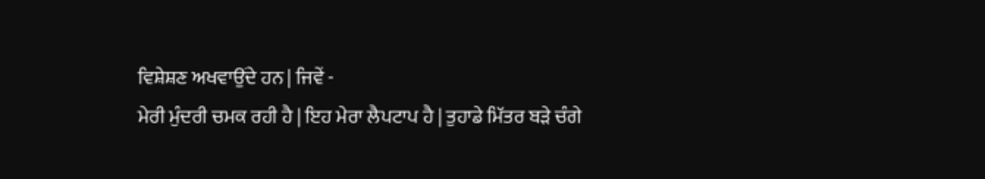ਵਿਸ਼ੇਸ਼ਣ ਅਖਵਾਉਂਦੇ ਹਨ | ਜਿਵੇਂ -
ਮੇਰੀ ਮੁੰਦਰੀ ਚਮਕ ਰਹੀ ਹੈ | ਇਹ ਮੇਰਾ ਲੈਪਟਾਪ ਹੈ | ਤੁਹਾਡੇ ਮਿੱਤਰ ਬੜੇ ਚੰਗੇ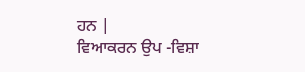ਹਨ |
ਵਿਆਕਰਨ ਉਪ -ਵਿਸ਼ਾ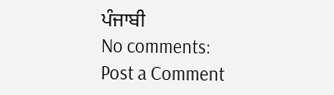ਪੰਜਾਬੀ
No comments:
Post a Comment